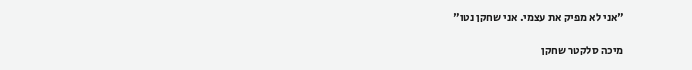"אני לא מפיק את עצמי. אני שחקן נטו"

מיכה סלקטר שחקן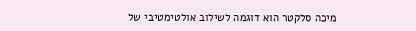מיכה סלקטר הוא דוגמה לשילוב אולטימטיבי של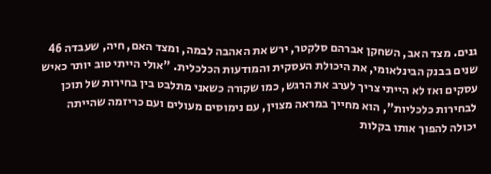גנים. מצד האב, השחקן אברהם סלקטר, ירש את האהבה לבמה, ומצד האם, חיה, שעבדה 46 שנים בבנק הבינלאומי, את היכולת העסקית והמודעות הכלכלית. "אולי הייתי טוב יותר כאיש עסקים ואז לא הייתי צריך לערב את הרגש, כמו שקורה כשאני מתלבט בין בחירות של תוכן לבחירות כלכליות", הוא מחייך במראה מצוין, עם נימוסים מעולים ועם כריזמה שהייתה יכולה להפוך אותו בקלות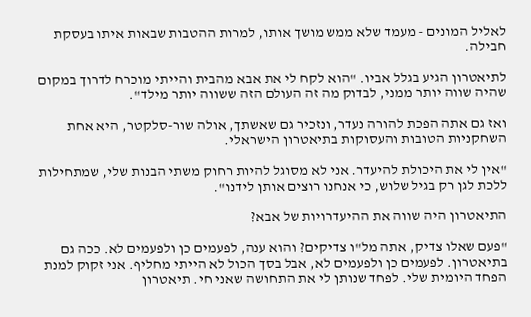לאליל המונים - מעמד שלא ממש מושך אותו, למרות ההטבות שבאות איתו בעסקת חבילה.

לתיאטרון הגיע בגלל אביו. "הוא לקח לי את אבא מהבית והייתי מוכרח לדרוך במקום שהיה שווה יותר ממני, לבדוק מה זה העולם הזה ששווה יותר מילד".

ואז גם אתה הפכת להורה נעדר, ונזכיר גם שאשתך, אולה שור-סלקטר, היא אחת השחקניות הטובות והעסוקות בתיאטרון הישראלי.

"אין לי את היכולת להיעדר. אני לא מסוגל להיות רחוק משתי הבנות שלי, שמתחילות ללכת לגן רק בגיל שלוש, כי אנחנו רוצים אותן לידנו".

התיאטרון היה שווה את ההיעדרויות של אבא?

"פעם שאלו צדיק, אתה מל"ו צדיקים? והוא ענה, לפעמים כן ולפעמים לא. ככה גם בתיאטרון. לפעמים כן ולפעמים לא, אבל בסך הכול לא הייתי מחליף. אני זקוק למנת הפחד היומית שלי. לפחד שנותן לי את התחושה שאני חי. תיאטרון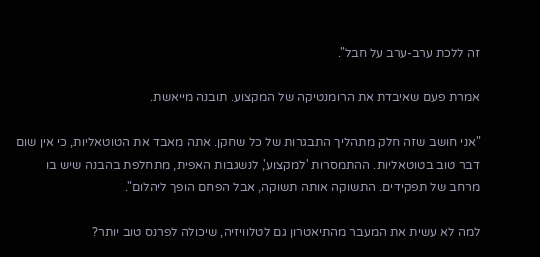זה ללכת ערב-ערב על חבל".

אמרת פעם שאיבדת את הרומנטיקה של המקצוע. תובנה מייאשת.

"אני חושב שזה חלק מתהליך התבגרות של כל שחקן. אתה מאבד את הטוטאליות, כי אין שום דבר טוב בטוטאליות. ההתמסרות 'למקצוע', לנשגבות האפית, מתחלפת בהבנה שיש בו מרחב של תפקידים. התשוקה אותה תשוקה, אבל הפחם הופך ליהלום".

למה לא עשית את המעבר מהתיאטרון גם לטלוויזיה, שיכולה לפרנס טוב יותר?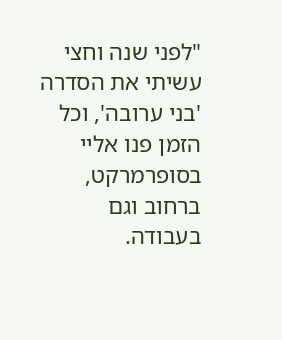"לפני שנה וחצי עשיתי את הסדרה 'בני ערובה', וכל הזמן פנו אליי בסופרמרקט, ברחוב וגם בעבודה.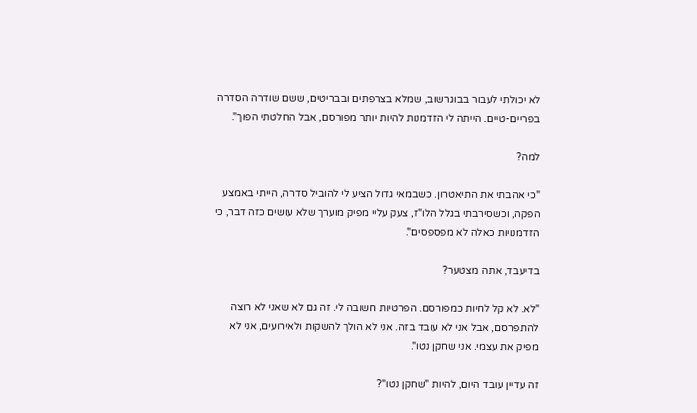לא יכולתי לעבור בבוגרשוב, שמלא בצרפתים ובבריטים, ששם שודרה הסדרה בפריים-טיים. הייתה לי הזדמנות להיות יותר מפורסם, אבל החלטתי הפוך".

למה?

"כי אהבתי את התיאטרון. כשבמאי גדול הציע לי להוביל סדרה, הייתי באמצע הפקה, וכשסירבתי בגלל הלו"ז, צעק עליי מפיק מוערך שלא עושים כזה דבר, כי הזדמנויות כאלה לא מפספסים".

בדיעבד, אתה מצטער?

"לא. לא קל לחיות כמפורסם. הפרטיות חשובה לי. זה גם לא שאני לא רוצה להתפרסם, אבל אני לא עובד בזה. אני לא הולך להשקות ולאירועים, אני לא מפיק את עצמי. אני שחקן נטו".

זה עדיין עובד היום, להיות "שחקן נטו"?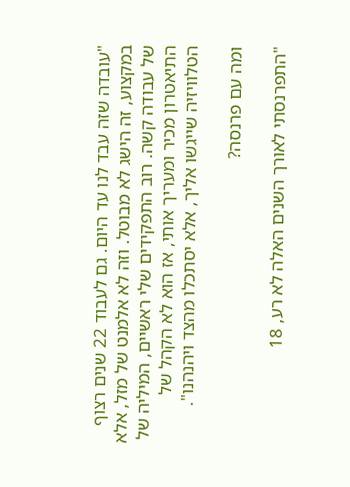"עובדה שזה עבד לנו עד היום. גם לעבוד 22 שנים רצוף במקצוע, זה הישג לא מבוטל. וזה לא אלמנט של מזל, אלא של עבודה קשה. רוב התפקידים שלי ראשיים, המיליה של התיאטרון מכיר ומעריך אותי, אז הוא לא הקהל של הטלוויזיה שייגשו אליך, אלא יסתכלו מהצד ויהנהנו".

ומה עם פרנסה?

"התפרנסתי לאורך השנים האלה לא רע, 18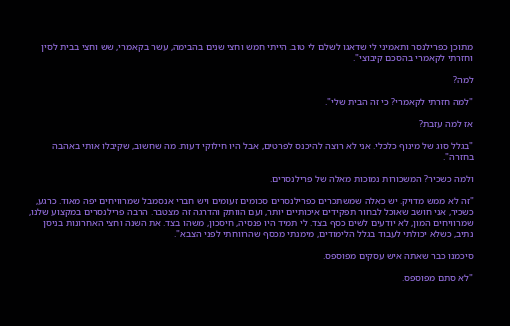מתוכן כפרילנסר ותאמיני לי שדאגו לשלם לי טוב. הייתי חמש וחצי שנים בהבימה, עשר בקאמרי, שש וחצי בבית לסין וחזרתי לקאמרי בהסכם קיבוצי".

למה?

"למה חזרתי לקאמרי? כי זה הבית שלי".

אז למה עזבת?

"בגלל סוג של מינוף כלכלי. אני לא רוצה להיכנס לפרטים, אבל היו חילוקי דעות. מה שחשוב, שקיבלו אותי באהבה בחזרה".

ולמה כשכיר? המשכורות נמוכות מאלה של פרילנסרים.

"זה לא ממש מדויק. יש כאלה שמשתכרים כפרילנסרים סכומים זעומים ויש חברי אנסמבל שמרוויחים יפה מאוד. כרגע, כשכיר, אני חושב שאוכל לבחור תפקידים איכותיים יותר, ועם הוותק והדרגה זה מצטבר. הרבה פרילנסרים במקצוע שלנו, שמרוויחים המון, לא יודעים לשים כסף בצד. לי תמיד היו פנסיה, חיסכון, משהו בצד. את השנה וחצי האחרונות בניסן נתיב, כשלא יכולתי לעבוד בגלל הלימודים, מימנתי מכסף שהרווחתי לפני הצבא".

סיכמנו כבר שאתה איש עסקים מפוספס.

"לא סתם מפוספס.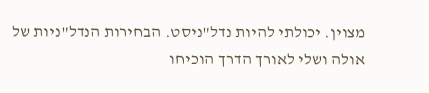מצוין. יכולתי להיות נדל"ניסט. הבחירות הנדל"ניות של אולה ושלי לאורך הדרך הוכיחו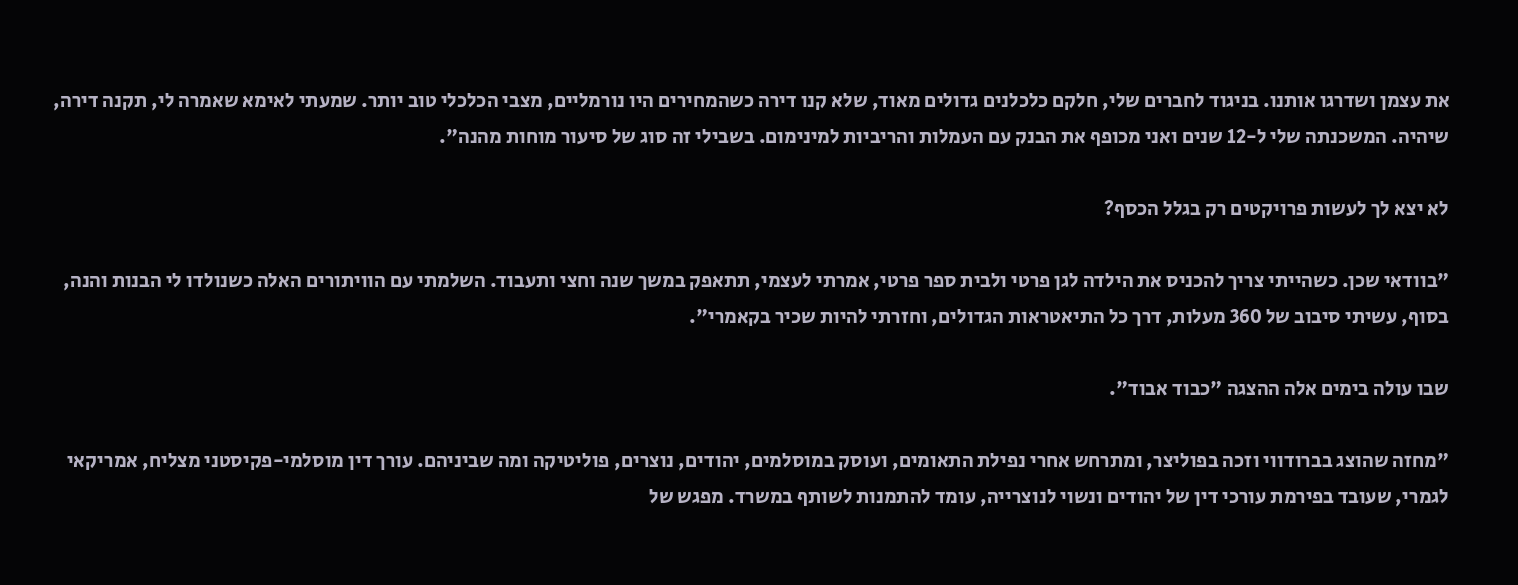את עצמן ושדרגו אותנו. בניגוד לחברים שלי, חלקם כלכלנים גדולים מאוד, שלא קנו דירה כשהמחירים היו נורמליים, מצבי הכלכלי טוב יותר. שמעתי לאימא שאמרה לי, תקנה דירה, שיהיה. המשכנתה שלי ל-12 שנים ואני מכופף את הבנק עם העמלות והריביות למינימום. בשבילי זה סוג של סיעור מוחות מהנה".

לא יצא לך לעשות פרויקטים רק בגלל הכסף?

"בוודאי שכן. כשהייתי צריך להכניס את הילדה לגן פרטי ולבית ספר פרטי, אמרתי לעצמי, תתאפק במשך שנה וחצי ותעבוד. השלמתי עם הוויתורים האלה כשנולדו לי הבנות והנה, בסוף, עשיתי סיבוב של 360 מעלות, דרך כל התיאטראות הגדולים, וחזרתי להיות שכיר בקאמרי".

שבו עולה בימים אלה ההצגה "כבוד אבוד".

"מחזה שהוצג בברודווי וזכה בפוליצר, ומתרחש אחרי נפילת התאומים, ועוסק במוסלמים, יהודים, נוצרים, פוליטיקה ומה שביניהם. עורך דין מוסלמי-פקיסטני מצליח, אמריקאי לגמרי, שעובד בפירמת עורכי דין של יהודים ונשוי לנוצרייה, עומד להתמנות לשותף במשרד. מפגש של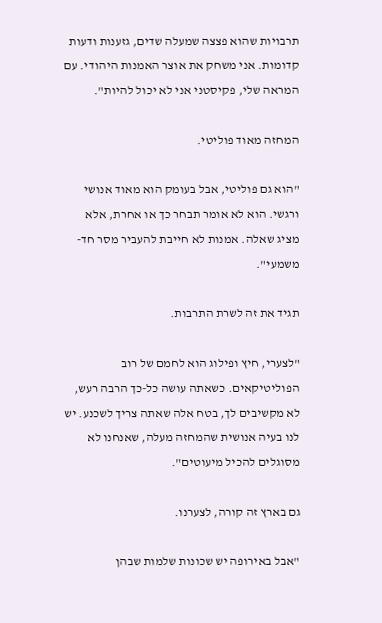תרבויות שהוא פצצה שמעלה שדים, גזענות ודעות קדומות. אני משחק את אוצר האמנות היהודי. עם המראה שלי, פקיסטני אני לא יכול להיות".

המחזה מאוד פוליטי.

"הוא גם פוליטי, אבל בעומק הוא מאוד אנושי ורגשי. הוא לא אומר תבחר כך או אחרת, אלא מציג שאלה. אמנות לא חייבת להעביר מסר חד-משמעי".

תגיד את זה לשרת התרבות.

"לצערי, חיץ ופילוג הוא לחמם של רוב הפוליטיקאים. כשאתה עושה כל-כך הרבה רעש, לא מקשיבים לך, בטח אלה שאתה צריך לשכנע. יש לנו בעיה אנושית שהמחזה מעלה, שאנחנו לא מסוגלים להכיל מיעוטים".

גם בארץ זה קורה, לצערנו.

"אבל באירופה יש שכונות שלמות שבהן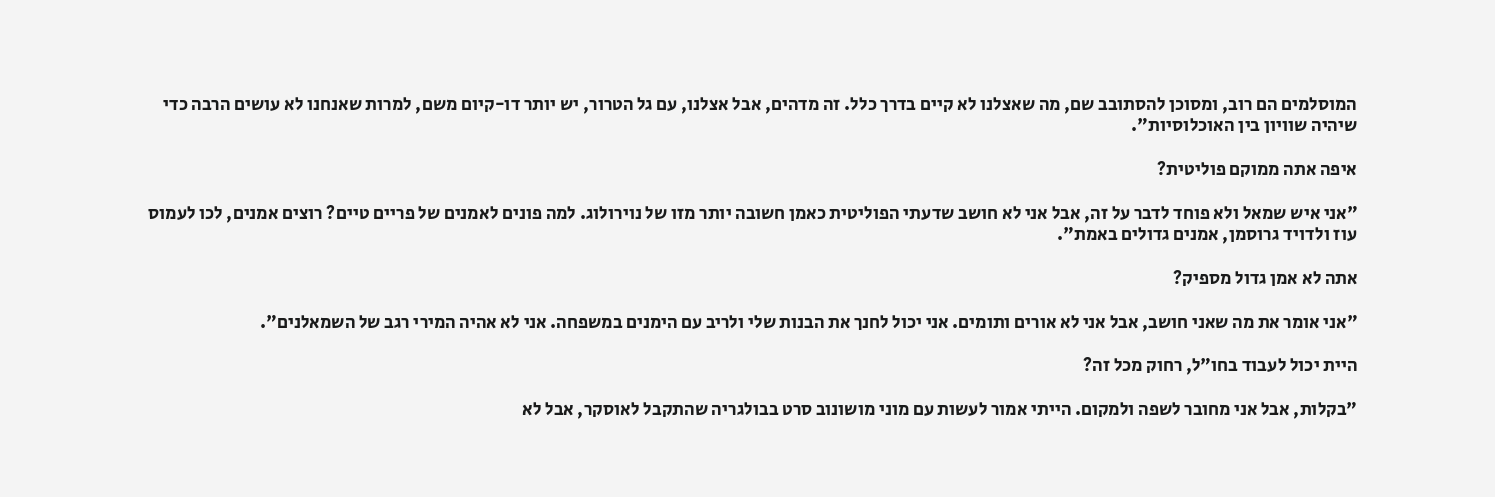המוסלמים הם רוב, ומסוכן להסתובב שם, מה שאצלנו לא קיים בדרך כלל. זה מדהים, אבל אצלנו, עם גל הטרור, יש יותר דו-קיום משם, למרות שאנחנו לא עושים הרבה כדי שיהיה שוויון בין האוכלוסיות".

איפה אתה ממוקם פוליטית?

"אני איש שמאל ולא פוחד לדבר על זה, אבל אני לא חושב שדעתי הפוליטית כאמן חשובה יותר מזו של נוירולוג. למה פונים לאמנים של פריים טיים? רוצים אמנים, לכו לעמוס עוז ולדויד גרוסמן, אמנים גדולים באמת".

אתה לא אמן גדול מספיק?

"אני אומר את מה שאני חושב, אבל אני לא אורים ותומים. אני יכול לחנך את הבנות שלי ולריב עם הימנים במשפחה. אני לא אהיה המירי רגב של השמאלנים".

היית יכול לעבוד בחו"ל, רחוק מכל זה?

"בקלות, אבל אני מחובר לשפה ולמקום. הייתי אמור לעשות עם מוני מושונוב סרט בבולגריה שהתקבל לאוסקר, אבל לא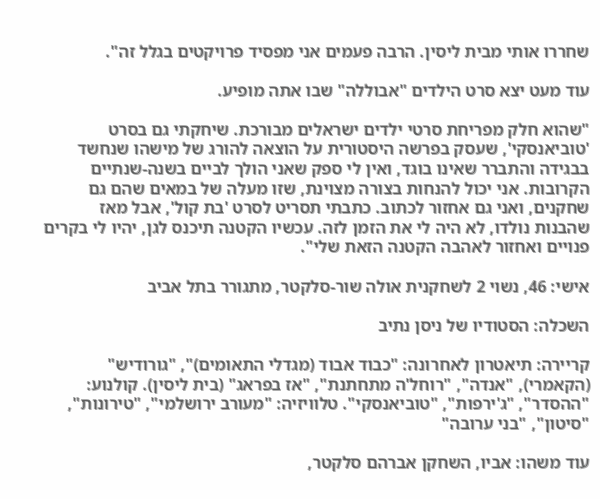שחררו אותי מבית ליסין. הרבה פעמים אני מפסיד פרויקטים בגלל זה".

עוד מעט יצא סרט הילדים "אבוללה" שבו אתה מופיע.

"שהוא חלק מפריחת סרטי ילדים ישראלים מבורכת. שיחקתי גם בסרט 'טוביאנסקי', שעסק בפרשה היסטורית על הוצאה להורג של מישהו שנחשד בבגידה והתברר שאינו בוגד, ואין לי ספק שאני הולך לביים בשנה-שנתיים הקרובות. אני יכול להנחות בצורה מצוינת, שזו מעלה של במאים שהם גם שחקנים, ואני גם אחזור לכתוב. כתבתי תסריט לסרט 'בת קול', אבל מאז שהבנות נולדו, לא היה לי את הזמן לזה. עכשיו הקטנה תיכנס לגן, יהיו לי בקרים פנויים ואחזור לאהבה הקטנה הזאת שלי".

אישי: 46, נשוי 2 לשחקנית אולה שור-סלקטר, מתגורר בתל אביב

השכלה: הסטודיו של ניסן נתיב

קריירה: תיאטרון לאחרונה: "כבוד אבוד (מגדלי התאומים)", "גורודיש" (הקאמרי), "אנדה", "רוחל'ה מתחתנת", "אז בפראג" (בית ליסין). קולנוע: "ההסדר", "ג'ירפות", "טוביאנסקי". טלוויזיה: "מעורב ירושלמי", "טירונות", "סיטון", "בני ערובה"

עוד משהו: אביו, השחקן אברהם סלקטר,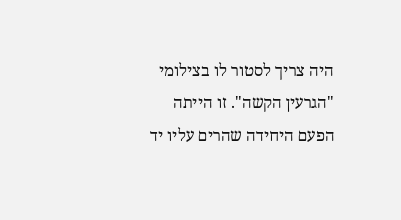היה צריך לסטור לו בצילומי "הגרעין הקשה". זו הייתה הפעם היחידה שהרים עליו יד